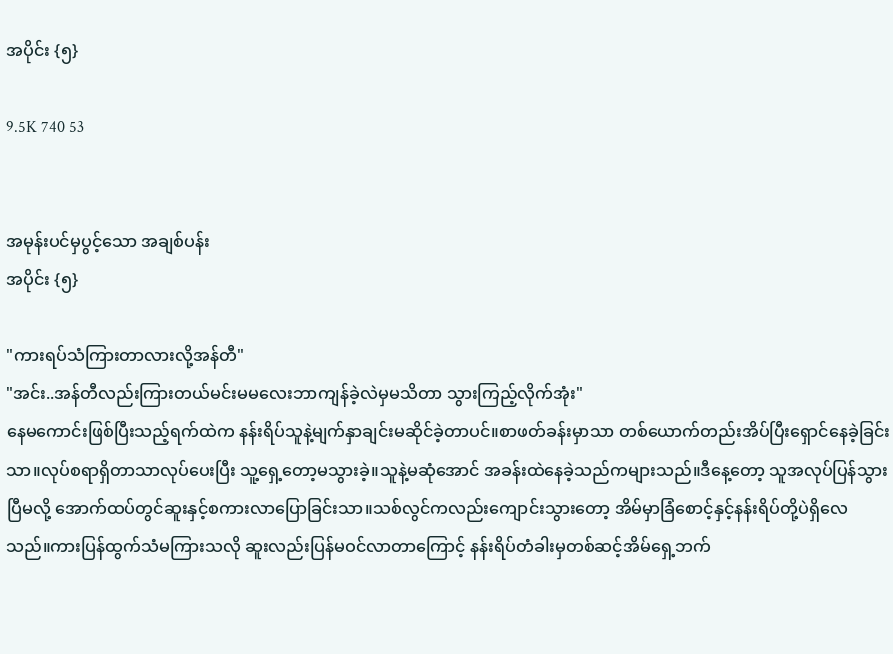အပိုင်း {၅}

9.5K 740 53


အမုန်းပင်မှပွင့်သော အချစ်ပန်း
အပိုင်း {၅}

"ကားရပ်သံကြားတာလားလို့အန်တီ"
"အင်း..အန်တီလည်းကြားတယ်မင်းမမလေးဘာကျန်ခဲ့လဲမှမသိတာ သွားကြည့်လိုက်အုံး"
နေမကောင်းဖြစ်ပြီးသည့်ရက်ထဲက နန်းရိပ်သူနဲ့မျက်နှာချင်းမဆိုင်ခဲ့တာပင်။စာဖတ်ခန်းမှာသာ တစ်ယောက်တည်းအိပ်ပြီးရှောင်နေခဲ့ခြင်းသာ။လုပ်စရာရှိတာသာလုပ်ပေးပြီး သူ့ရှေ့တော့မသွားခဲ့။သူနဲ့မဆုံအောင် အခန်းထဲနေခဲ့သည်ကများသည်။ဒီနေ့တော့ သူအလုပ်ပြန်သွားပြီမလို့ အောက်ထပ်တွင်ဆူးနှင့်စကားလာပြောခြင်းသာ။သစ်လွင်ကလည်းကျောင်းသွားတော့ အိမ်မှာခြံစောင့်နှင့်နန်းရိပ်တို့ပဲရှိလေသည်။ကားပြန်ထွက်သံမကြားသလို ဆူးလည်းပြန်မဝင်လာတာကြောင့် နန်းရိပ်တံခါးမှတစ်ဆင့်အိမ်ရှေ့ဘက်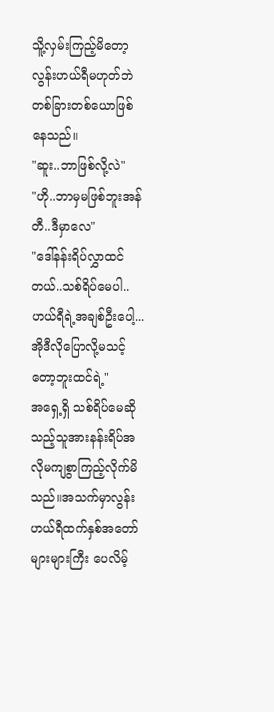သိူ့လှမ်းကြည့်မိတော့ လွန်းဟယ်ရီမဟုတ်ဘဲ တစ်ခြားတစ်ယောဖြစ်နေသည်။
"ဆူး..ဘာဖြစ်လို့လဲ"
"ဟို..ဘာမှမဖြစ်ဘူးအန်တီ..ဒီမှာလေ"
"ဒေါ်နန်းရိပ်လွှာထင်တယ်..သစ်ရိပ်မေပါ..ဟယ်ရီရဲ့အချစ်ဦးပေါ့...အိုဒီလိုပြောလို့မသင့်တော့ဘူးထင်ရဲ့"
အရှေ့ရှိ သစ်ရိပ်မေဆိုသည့်သူအားနန်းရိပ်အလိုမကျစွာကြည့်လိုက်မိသည်။အသက်မှာလွန်းဟယ်ရီထက်နှစ်အတော်များများကြီး ပေလိမ့်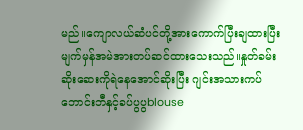မည်။ကျောလယ်ဆံပင်တို့အားကောက်ပြီးချထားပြီးမျက်မှန်အမဲအားတပ်ဆင်ထားသေးသည်။နှုတ်ခမ်းဆိုးဆေးကိုရဲနေအောင်ဆိုးပြီး ဂျင်းအသားကပ်ဘောင်းဘီနှင့်ခပ်ပွပွblouse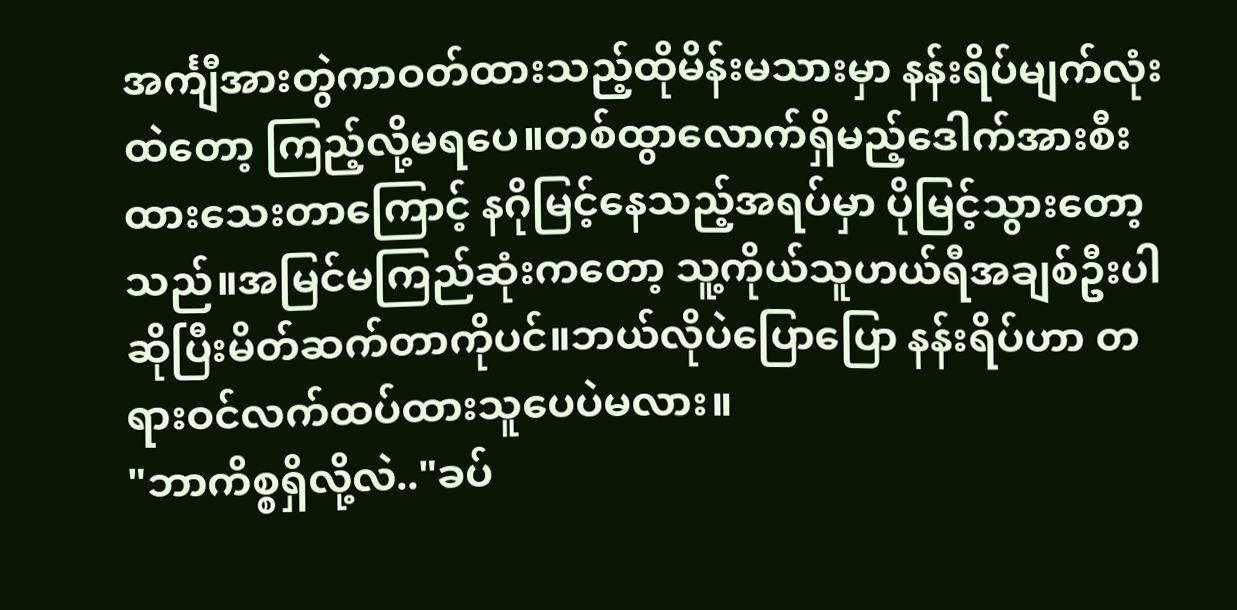အင်္ကျီအားတွဲကာဝတ်ထားသည့်ထိုမိန်းမသားမှာ နန်းရိပ်မျက်လုံးထဲတော့ ကြည့်လို့မရပေ။တစ်ထွာလောက်ရှိမည့်ဒေါက်အားစီးထားသေးတာကြောင့် နဂိုမြင့်နေသည့်အရပ်မှာ ပိုမြင့်သွားတော့သည်။အမြင်မကြည်ဆုံးကတော့ သူ့ကိုယ်သူဟယ်ရီအချစ်ဦးပါဆိုပြီးမိတ်ဆက်တာကိုပင်။ဘယ်လိုပဲပြောပြော နန်းရိပ်ဟာ တရားဝင်လက်ထပ်ထားသူပေပဲမလား။
"ဘာကိစ္စရှိလို့လဲ.."ခပ်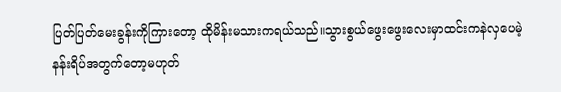ပြတ်ပြတ်မေးခွန်းကိုကြားတော့ ထိုမိန်းမသားကရယ်သည်။သွားစွယ်ဖွေးဖွေးလေးမှာထင်းကနဲလှပေမဲ့ နန်းရိပ်အတွက်တော့မဟုတ်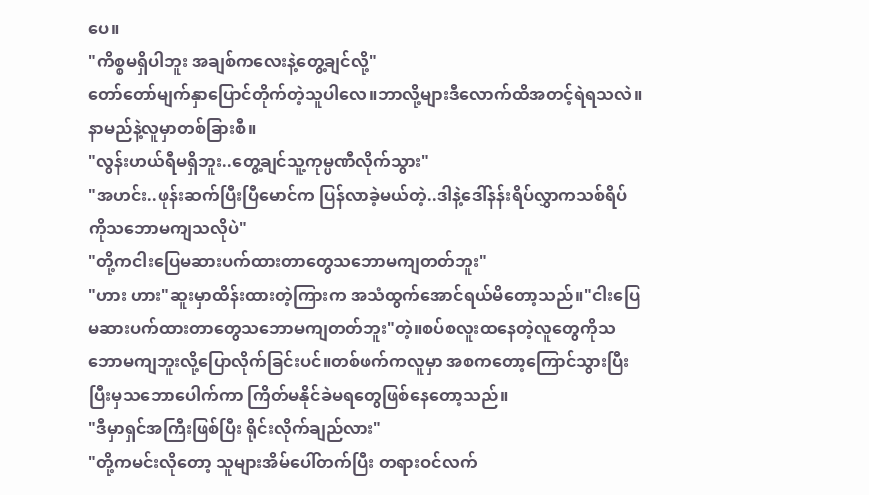ပေ။
"ကိစ္စမရှိပါဘူး အချစ်ကလေးနဲ့တွေ့ချင်လို့"
တော်တော်မျက်နှာပြောင်တိုက်တဲ့သူပါလေ။ဘာလို့များဒီလောက်ထိအတင့်ရဲရသလဲ။နာမည်နဲ့လူမှာတစ်ခြားစီ။
"လွန်းဟယ်ရီမရှိဘူး..တွေ့ချင်သူ့ကုမ္ပဏီလိုက်သွား"
"အဟင်း..ဖုန်းဆက်ပြီးပြီမောင်က ပြန်လာခဲ့မယ်တဲ့..ဒါနဲ့ဒေါ်နန်းရိပ်လွှာကသစ်ရိပ် ကိုသဘောမကျသလိုပဲ"
"တို့ကငါးပြေမဆားပက်ထားတာတွေသဘောမကျတတ်ဘူး"
"ဟား ဟား"ဆူးမှာထိန်းထားတဲ့ကြားက အသံထွက်အောင်ရယ်မိတော့သည်။"ငါးပြေမဆားပက်ထားတာတွေသဘောမကျတတ်ဘူး"တဲ့။စပ်စလူးထနေတဲ့လူတွေကိုသဘောမကျဘူးလို့ပြောလိုက်ခြင်းပင်။တစ်ဖက်ကလူမှာ အစကတော့ကြောင်သွားပြီး ပြီးမှသဘောပေါက်ကာ ကြိတ်မနိုင်ခဲမရတွေဖြစ်နေတော့သည်။
"ဒီမှာရှင်အကြီးဖြစ်ပြီး ရိုင်းလိုက်ချည်လား"
"တို့ကမင်းလိုတော့ သူများအိမ်ပေါ်တက်ပြီး တရားဝင်လက်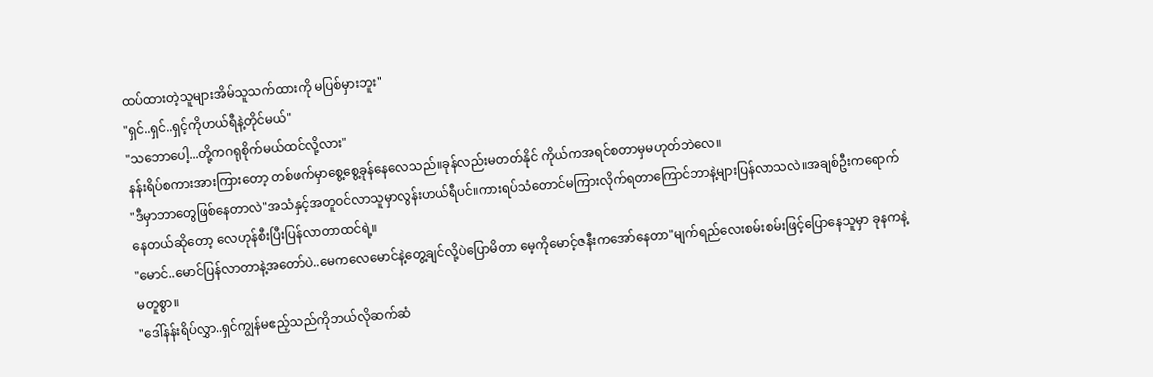ထပ်ထားတဲ့သူများအိမ်သူသက်ထားကို မပြစ်မှားဘူး"
"ရှင်..ရှင်..ရှင့်ကိုဟယ်ရီနဲ့တိုင်မယ်"
"သဘောပေါ့...တို့ကဂရုစိုက်မယ်ထင်လို့လား"
နန်းရိပ်စကားအားကြားတော့ တစ်ဖက်မှာစွေ့စွေ့ခုန်နေလေသည်။ခုန်လည်းမတတ်နိုင် ကိုယ်ကအရင်စတာမှမဟုတ်ဘဲလေ။
"ဒီမှာဘာတွေဖြစ်နေတာလဲ"အသံနှင့်အတူဝင်လာသူမှာလွန်းဟယ်ရီပင်။ကားရပ်သံတောင်မကြားလိုက်ရတာကြောင်ဘာနဲ့များပြန်လာသလဲ။အချစ်ဦးကရောက်နေတယ်ဆိုတော့ လေဟုန်စီးပြီးပြန်လာတာထင်ရဲ့။
"မောင်..မောင်ပြန်လာတာနဲ့အတော်ပဲ..မေကလေမောင်နဲ့တွေ့ချင်လို့ပဲပြောမိတာ မေ့ကိုမောင့်ဇနီးကအော်နေတာ"မျက်ရည်လေးစမ်းစမ်းဖြင့်ပြောနေသူမှာ ခုနကနဲ့မတူစွာ။
"ဒေါ်နန်းရိပ်လွှာ..ရှင်ကျွန်မဧည့်သည်ကိုဘယ်လိုဆက်ဆံ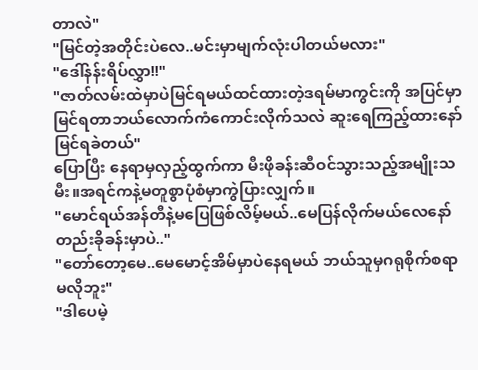တာလဲ"
"မြင်တဲ့အတိုင်းပဲလေ..မင်းမှာမျက်လုံးပါတယ်မလား"
"ဒေါ်နန်းရိပ်လွှာ!!"
"ဇာတ်လမ်းထဲမှာပဲမြင်ရမယ်ထင်ထားတဲ့ဒရမ်မာကွင်းကို အပြင်မှာမြင်ရတာဘယ်လောက်ကံကောင်းလိုက်သလဲ ဆူးရေကြည့်ထားနော်မြင်ရခဲတယ်"
ပြောပြီး နေရာမှလှည့်ထွက်ကာ မီးဖိုခန်းဆီဝင်သွားသည့်အမျိုးသမီး။အရင်ကနဲ့မတူစွာပုံစံမှာကွဲပြားလျှက်။
"မောင်ရယ်အန်တီနဲ့မပြေဖြစ်လိမ့်မယ်..မေပြန်လိုက်မယ်လေနော် တည်းခိုခန်းမှာပဲ.."
"တော်တော့မေ..မေမောင့်အိမ်မှာပဲနေရမယ် ဘယ်သူမှဂရုစိုက်စရာမလိုဘူး"
"ဒါပေမဲ့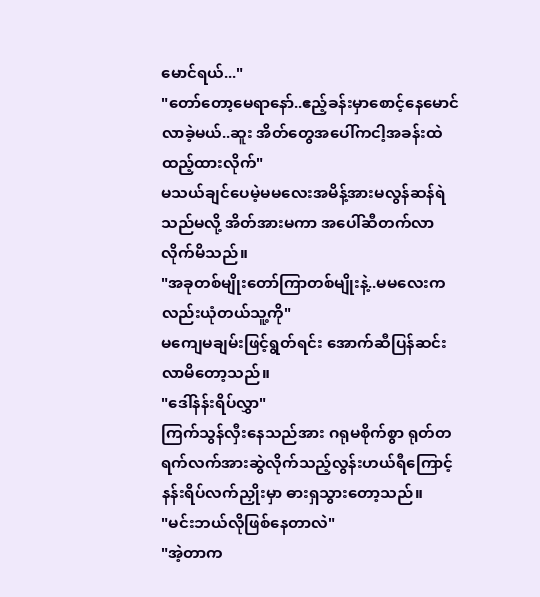မောင်ရယ်..."
"တော်တော့မေရာနော်..ဧည့်ခန်းမှာစောင့်နေမောင်လာခဲ့မယ်..ဆူး အိတ်တွေအပေါ်ကငါ့အခန်းထဲထည့်ထားလိုက်"
မသယ်ချင်ပေမဲ့မမလေးအမိန့်အားမလွန်ဆန်ရဲသည်မလို့ အိတ်အားမကာ အပေါ်ဆီတက်လာလိုက်မိသည်။
"အခုတစ်မျိုးတော်ကြာတစ်မျိုးနဲ့..မမလေးကလည်းယုံတယ်သူ့ကို"
မကျေမချမ်းဖြင့်ရွတ်ရင်း အောက်ဆီပြန်ဆင်းလာမိတော့သည်။
"ဒေါ်နန်းရိပ်လွှာ"
ကြက်သွန်လှီးနေသည်အား ဂရုမစိုက်စွာ ရုတ်တရက်လက်အားဆွဲလိုက်သည့်လွန်းဟယ်ရီကြောင့် နန်းရိပ်လက်ညှိုးမှာ ဓားရှသွားတော့သည်။
"မင်းဘယ်လိုဖြစ်နေတာလဲ"
"အဲ့တာက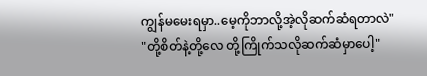ကျွန်မမေးရမှာ..မေ့ကိုဘာလို့အဲ့လိုဆက်ဆံရတာလဲ"
"တို့စိတ်နဲ့တို့လေ တို့ကြိုက်သလိုဆက်ဆံမှာပေါ့"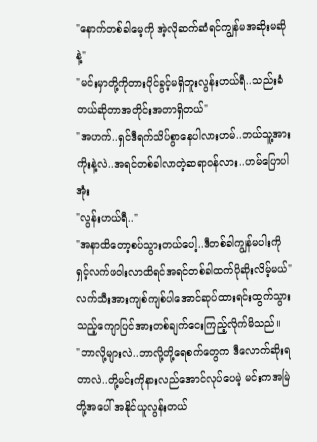"နောက်တစ်ခါမေ့ကို အဲ့လိုဆက်ဆံရင်ကျွန်မအဆိုးမဆိုနဲ့"
"မင်းမှာတို့ကိုတားပိုင်ခွင့်မရှိဘူးလွန်းဟယ်ရီ..သည်းခံတယ်ဆိုတာအတိုင်းအတာရှိတယ်"
"အဟက်..ရှင်ဒီရက်သိပ်စွာနေပါလားဟမ်..ဘယ်သူ့အားကိုးနဲ့လဲ..အရင်တစ်ခါလာတဲ့ဆရာဝန်လား..ဟမ်ပြောပါအုံး
"လွန်းဟယ်ရီ.."
"အနာထိတော့စပ်သွားတယ်ပေါ့..ဒီတစ်ခါကျွန်မပါးကိုရှင့်လက်ဖဝါးလာထိရင်အရင်တစ်ခါထက်ပိုဆိုးလိမ့်မယ်"
လက်သီးအားကျစ်ကျစ်ပါအောင်ဆုပ်ထားရင်းထွက်သွားသည့်ကျောပြင်အားတစ်ချက်ငေးကြည့်လိုက်မိသည်။
"ဘာလို့များလဲ..ဘာလို့တို့ရေစက်တွေက ဒီလောက်ဆိုးရတာလဲ..တို့မင်းကိုနားလည်အောင်လုပ်ပေမဲ့ မင်းကအမြဲတို့အပေါ် အနိုင်ယူလွန်းတယ်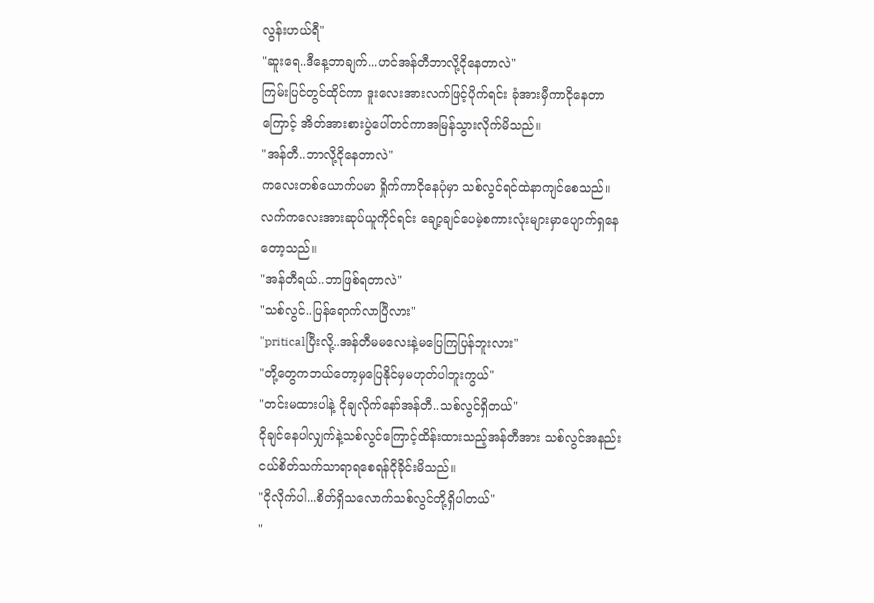လွန်းဟယ်ရီ"
"ဆူးရေ..ဒီနေ့ဘာချက်...ဟင်အန်တီဘာလို့ငိုနေတာလဲ"
ကြမ်းပြင်တွင်ထိုင်ကာ ဒူးလေးအားလက်ဖြင့်ပိုက်ရင်း ခုံအားမှီကာငိုနေတာကြောင့် အိတ်အားစားပွဲပေါ်တင်ကာအမြန်သွားလိုက်မိသည်။
"အန်တီ..ဘာလို့ငိုနေတာလဲ"
ကလေးတစ်ယောက်ပမာ ရှိုက်ကာငိုနေပုံမှာ သစ်လွင်ရင်ထဲနာကျင်စေသည်။လက်ကလေးအားဆုပ်ယူကိုင်ရင်း ချော့ချင်ပေမဲ့စကားလုံးများမှာပျောက်ရှနေတော့သည်။
"အန်တီရယ်..ဘာဖြစ်ရတာလဲ"
"သစ်လွင်..ပြန်ရောက်လာပြီလား"
"priticalပြီးလို့..အန်တီမမလေးနဲ့မပြေကြပြန်ဘူးလား"
"တို့တွေကဘယ်တော့မှပြေနိုင်မှမဟုတ်ပါဘူးကွယ်"
"တင်းမထားပါနဲ့ ငိုချလိုက်နော်အန်တီ..သစ်လွင်ရှိတယ်"
ငိုချင်နေပါလျှက်နဲ့သစ်လွင်ကြောင့်ထိန်းထားသည့်အန်တီအား သစ်လွင်အနည်းငယ်စိတ်သက်သာရာရစေရန်ငိုခိုင်းမိသည်။
"ငိုလိုက်ပါ...စိတ်ရှိသလောက်သစ်လွင်တို့ရှိပါတယ်"
"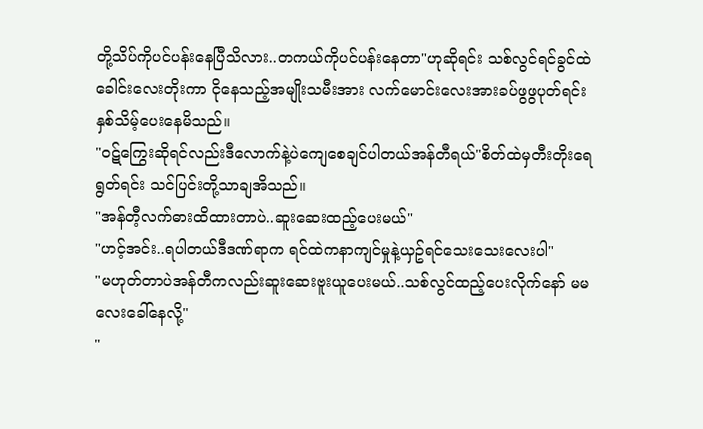တို့သိပ်ကိုပင်ပန်းနေပြီသိလား..တကယ်ကိုပင်ပန်းနေတာ"ဟုဆိုရင်း သစ်လွင်ရင်ခွင်ထဲခေါင်းလေးတိုးကာ ငိုနေသည့်အမျိုးသမီးအား လက်မောင်းလေးအားခပ်ဖွဖွပုတ်ရင်း နှစ်သိမ့်ပေးနေမိသည်။
"ဝဋ်ကြွေးဆိုရင်လည်းဒီလောက်နဲ့ပဲကျေစေချင်ပါတယ်အန်တီရယ်"စိတ်ထဲမှတီးတိုးရေရွတ်ရင်း သင်ပြင်းတို့သာချအိသည်။
"အန်တီ့လက်ဓားထိထားတာပဲ..ဆူးဆေးထည့်ပေးမယ်"
"ဟင့်အင်း..ရပါတယ်ဒီဒဏ်ရာက ရင်ထဲကနာကျင်မှုနဲ့ယှဥ်ရင်သေးသေးလေးပါ"
"မဟုတ်တာပဲအန်တီကလည်းဆူးဆေးဗူးယူပေးမယ်..သစ်လွင်ထည့်ပေးလိုက်နော် မမလေးခေါ်နေလို့"
"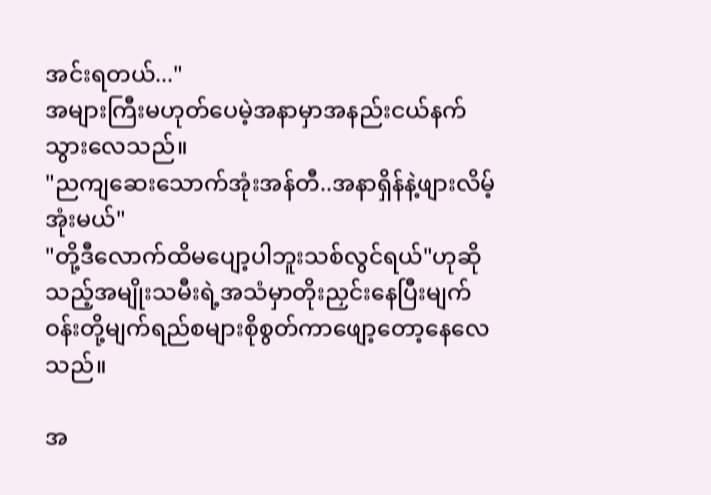အင်းရတယ်..."
အများကြီးမဟုတ်ပေမဲ့အနာမှာအနည်းငယ်နက်သွားလေသည်။
"ညကျဆေးသောက်အုံးအန်တီ..အနာရှိန်နဲ့ဖျားလိမ့်အုံးမယ်"
"တို့ဒီလောက်ထိမပျော့ပါဘူးသစ်လွင်ရယ်"ဟုဆိုသည့်အမျိုးသမီးရဲ့အသံမှာတိုးညှင်းနေပြီးမျက်ဝန်းတို့မျက်ရည်စများစိုစွတ်ကာဖျော့တော့နေလေသည်။

အ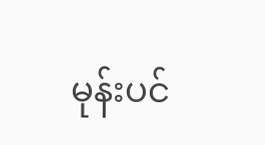မုန်းပင်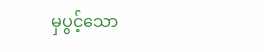မှပွင့်သော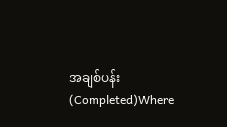အချစ်ပန်း (Completed)Where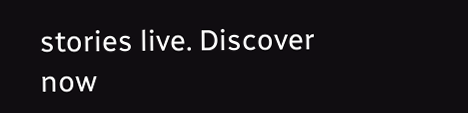stories live. Discover now